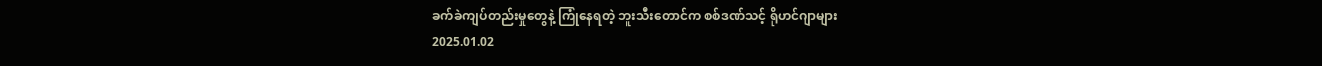ခက်ခဲကျပ်တည်းမှုတွေနဲ့ ကြုံနေရတဲ့ ဘူးသီးတောင်က စစ်ဒဏ်သင့် ရိုဟင်ဂျာများ
2025.01.02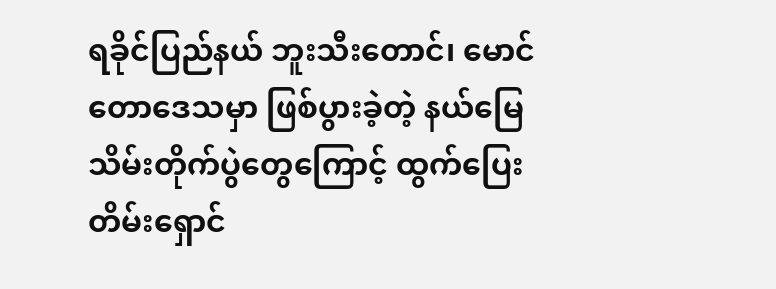ရခိုင်ပြည်နယ် ဘူးသီးတောင်၊ မောင်တောဒေသမှာ ဖြစ်ပွားခဲ့တဲ့ နယ်မြေသိမ်းတိုက်ပွဲတွေကြောင့် ထွက်ပြေး တိမ်းရှောင်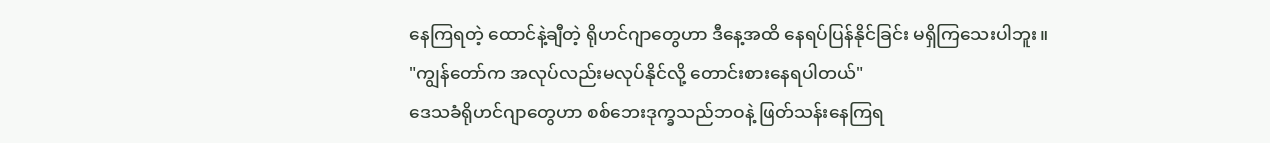နေကြရတဲ့ ထောင်နဲ့ချီတဲ့ ရိုဟင်ဂျာတွေဟာ ဒီနေ့အထိ နေရပ်ပြန်နိုင်ခြင်း မရှိကြသေးပါဘူး။
"ကျွန်တော်က အလုပ်လည်းမလုပ်နိုင်လို့ တောင်းစားနေရပါတယ်"
ဒေသခံရိုဟင်ဂျာတွေဟာ စစ်ဘေးဒုက္ခသည်ဘဝနဲ့ ဖြတ်သန်းနေကြရ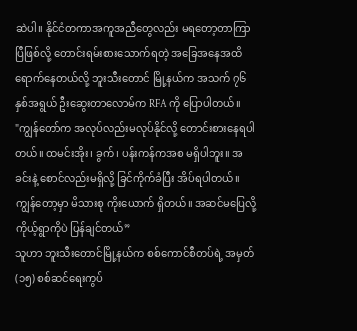ဆဲပါ။ နိုင်ငံတကာအကူအညီတွေလည်း မရတော့တာကြာပြီဖြစ်လို့ တောင်းရမ်းစားသောက်ရတဲ့ အခြေအနေအထိ ရောက်နေတယ်လို့ ဘူးသီးတောင် မြို့နယ်က အသက် ၇၆ နှစ်အရွယ် ဦးဆွေးတာလောမ်က RFA ကို ပြောပါတယ်။
"ကျွန်တော်က အလုပ်လည်းမလုပ်နိုင်လို့ တောင်းစားနေရပါတယ်။ ထမင်းအိုး၊ ခွက်၊ ပန်းကန်ကအစ မရှိပါဘူး။ အခင်းနဲ့ စောင်လည်းမရှိလို့ ခြင်ကိုက်ခံပြီး အိပ်ရပါတယ်။ ကျွန်တော့မှာ မိသားစု ကိုးယောက် ရှိတယ်။ အဆင်မပြေလို့ ကိုယ့်ရွာကိုပဲ ပြန်ချင်တယ်”
သူဟာ ဘူးသီးတောင်မြို့နယ်က စစ်ကောင်စီတပ်ရဲ့ အမှတ်(၁၅) စစ်ဆင်ရေးကွပ်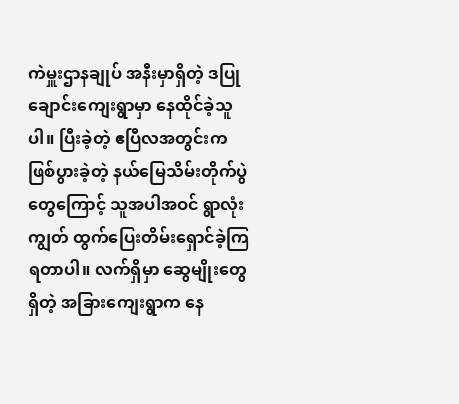ကဲမှူးဌာနချုပ် အနီးမှာရှိတဲ့ ဒပြုချောင်းကျေးရွာမှာ နေထိုင်ခဲ့သူပါ။ ပြီးခဲ့တဲ့ ဧပြီလအတွင်းက ဖြစ်ပွားခဲ့တဲ့ နယ်မြေသိမ်းတိုက်ပွဲတွေကြောင့် သူအပါအဝင် ရွာလုံးကျွတ် ထွက်ပြေးတိမ်းရှောင်ခဲ့ကြရတာပါ။ လက်ရှိမှာ ဆွေမျိုးတွေရှိတဲ့ အခြားကျေးရွာက နေ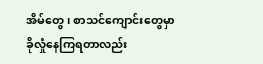အိမ်တွေ၊ စာသင်ကျောင်းတွေမှာ ခိုလှုံနေကြရတာလည်း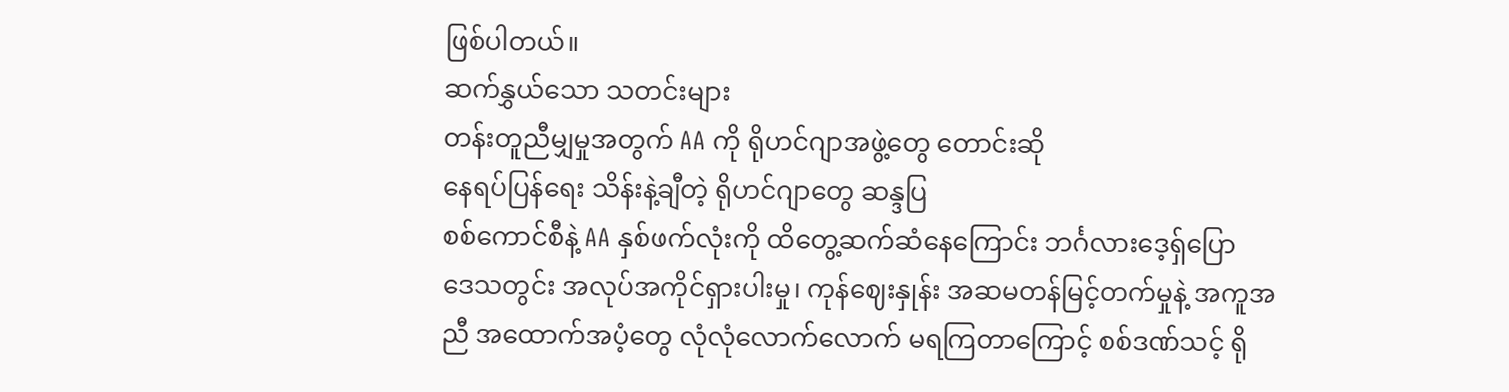ဖြစ်ပါတယ်။
ဆက်နွှယ်သော သတင်းများ
တန်းတူညီမျှမှုအတွက် AA ကို ရိုဟင်ဂျာအဖွဲ့တွေ တောင်းဆို
နေရပ်ပြန်ရေး သိန်းနဲ့ချီတဲ့ ရိုဟင်ဂျာတွေ ဆန္ဒပြ
စစ်ကောင်စီနဲ့ AA နှစ်ဖက်လုံးကို ထိတွေ့ဆက်ဆံနေကြောင်း ဘင်္ဂလားဒေ့ရှ်ပြော
ဒေသတွင်း အလုပ်အကိုင်ရှားပါးမှု၊ ကုန်ဈေးနှုန်း အဆမတန်မြင့်တက်မှုနဲ့ အကူအညီ အထောက်အပံ့တွေ လုံလုံလောက်လောက် မရကြတာကြောင့် စစ်ဒဏ်သင့် ရို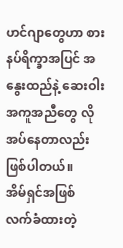ဟင်ဂျာတွေဟာ စားနပ်ရိက္ခာအပြင် အနွေးထည်နဲ့ ဆေးဝါးအကူအညီတွေ လိုအပ်နေတာလည်း ဖြစ်ပါတယ်။
အိမ်ရှင်အဖြစ် လက်ခံထားတဲ့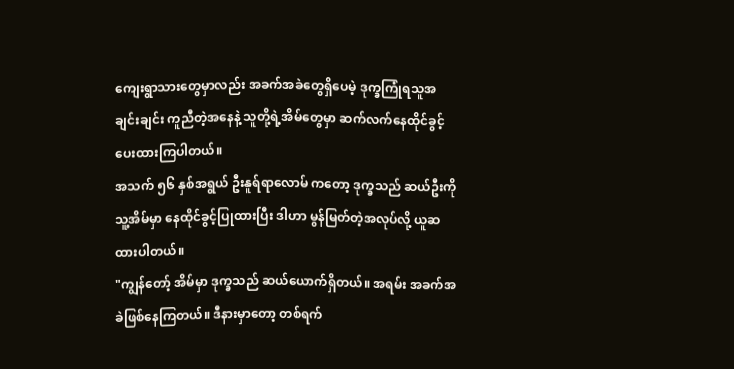ကျေးရွာသားတွေမှာလည်း အခက်အခဲတွေရှိပေမဲ့ ဒုက္ခကြုံရသူအချင်းချင်း ကူညီတဲ့အနေနဲ့ သူတို့ရဲ့အိမ်တွေမှာ ဆက်လက်နေထိုင်ခွင့် ပေးထားကြပါတယ်။
အသက် ၅၆ နှစ်အရွယ် ဦးနူရ်ရာလောမ် ကတော့ ဒုက္ခသည် ဆယ်ဦးကို သူ့အိမ်မှာ နေထိုင်ခွင့်ပြုထားပြီး ဒါဟာ မွန်မြတ်တဲ့အလုပ်လို့ ယူဆထားပါတယ်။
"ကျွန်တော့် အိမ်မှာ ဒုက္ခသည် ဆယ်ယောက်ရှိတယ်။ အရမ်း အခက်အခဲဖြစ်နေကြတယ်။ ဒီနားမှာတော့ တစ်ရက်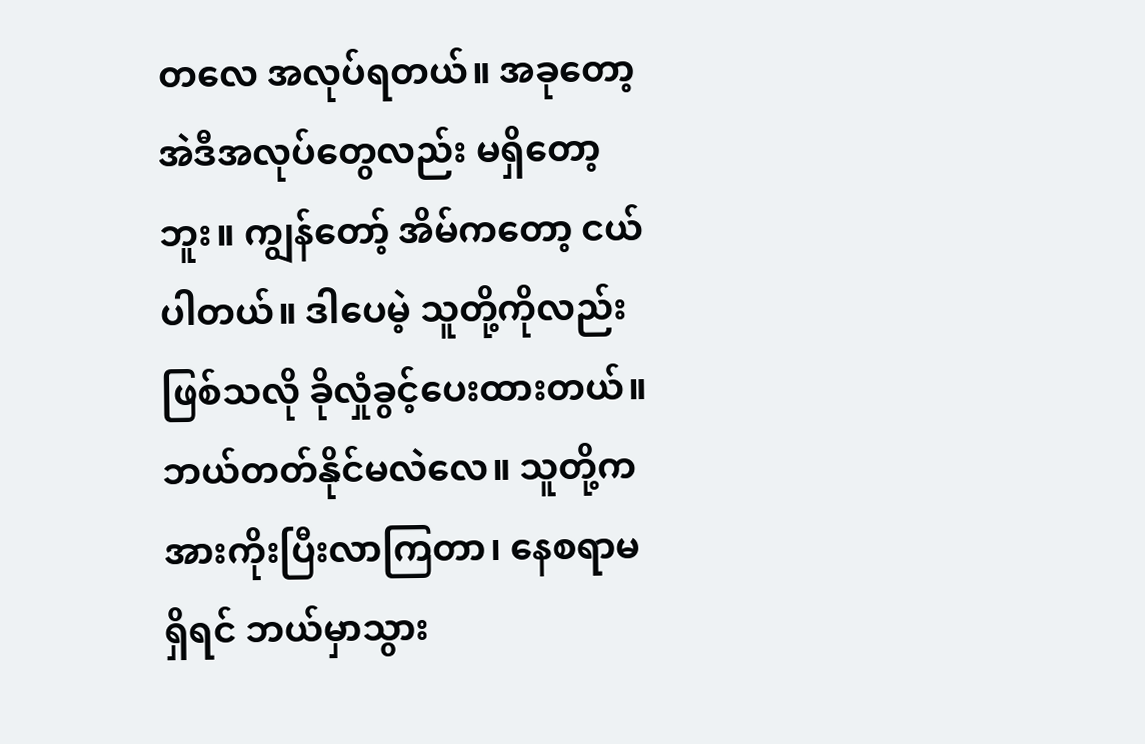တလေ အလုပ်ရတယ်။ အခုတော့ အဲဒီအလုပ်တွေလည်း မရှိတော့ဘူး။ ကျွန်တော့် အိမ်ကတော့ ငယ်ပါတယ်။ ဒါပေမဲ့ သူတို့ကိုလည်း ဖြစ်သလို ခိုလှုံခွင့်ပေးထားတယ်။ ဘယ်တတ်နိုင်မလဲလေ။ သူတို့က အားကိုးပြီးလာကြတာ၊ နေစရာမရှိရင် ဘယ်မှာသွား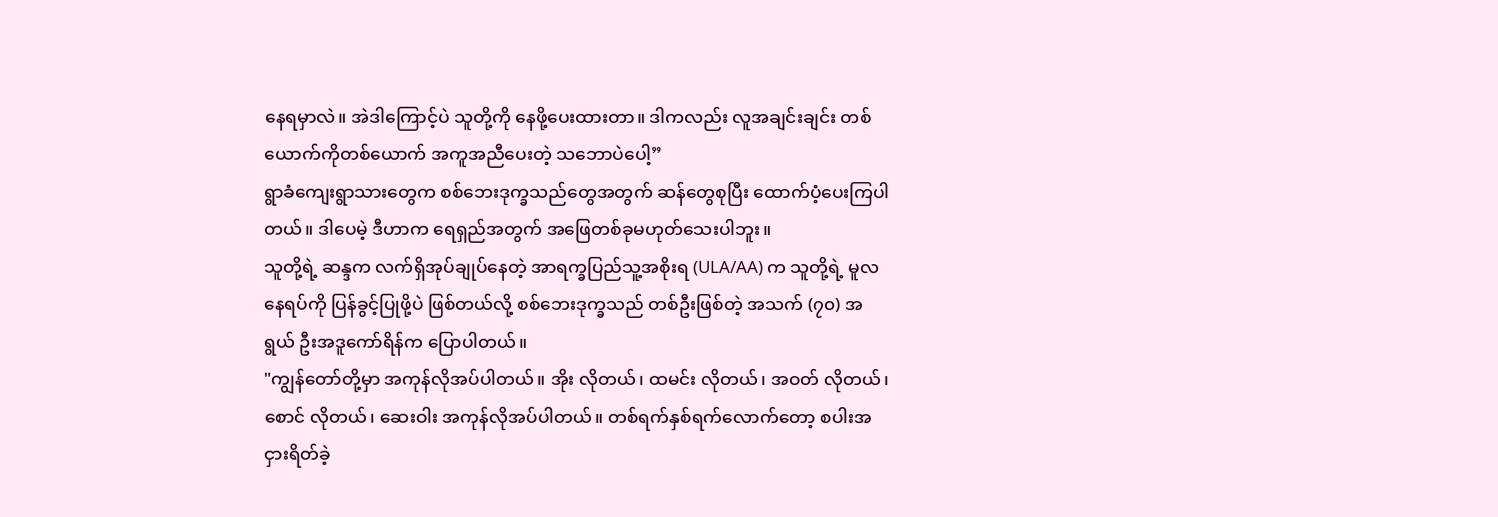နေရမှာလဲ။ အဲဒါကြောင့်ပဲ သူတို့ကို နေဖို့ပေးထားတာ။ ဒါကလည်း လူအချင်းချင်း တစ်ယောက်ကိုတစ်ယောက် အကူအညီပေးတဲ့ သဘောပဲပေါ့”
ရွာခံကျေးရွာသားတွေက စစ်ဘေးဒုက္ခသည်တွေအတွက် ဆန်တွေစုပြီး ထောက်ပံ့ပေးကြပါတယ်။ ဒါပေမဲ့ ဒီဟာက ရေရှည်အတွက် အဖြေတစ်ခုမဟုတ်သေးပါဘူး။
သူတို့ရဲ့ ဆန္ဒက လက်ရှိအုပ်ချုပ်နေတဲ့ အာရက္ခပြည်သူ့အစိုးရ (ULA/AA) က သူတို့ရဲ့ မူလနေရပ်ကို ပြန်ခွင့်ပြုဖို့ပဲ ဖြစ်တယ်လို့ စစ်ဘေးဒုက္ခသည် တစ်ဦးဖြစ်တဲ့ အသက် (၇၀) အရွယ် ဦးအဒူကော်ရိန်က ပြောပါတယ်။
"ကျွန်တော်တို့မှာ အကုန်လိုအပ်ပါတယ်။ အိုး လိုတယ်၊ ထမင်း လိုတယ်၊ အဝတ် လိုတယ်၊ စောင် လိုတယ်၊ ဆေးဝါး အကုန်လိုအပ်ပါတယ်။ တစ်ရက်နှစ်ရက်လောက်တော့ စပါးအငှားရိတ်ခဲ့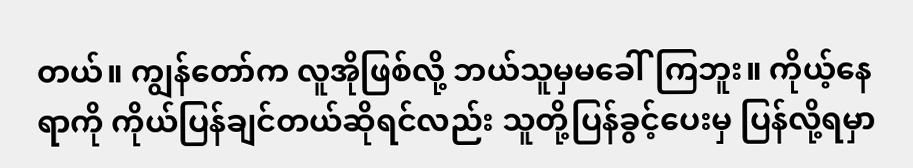တယ်။ ကျွန်တော်က လူအိုဖြစ်လို့ ဘယ်သူမှမခေါ်ကြဘူး။ ကိုယ့်နေရာကို ကိုယ်ပြန်ချင်တယ်ဆိုရင်လည်း သူတို့ပြန်ခွင့်ပေးမှ ပြန်လို့ရမှာ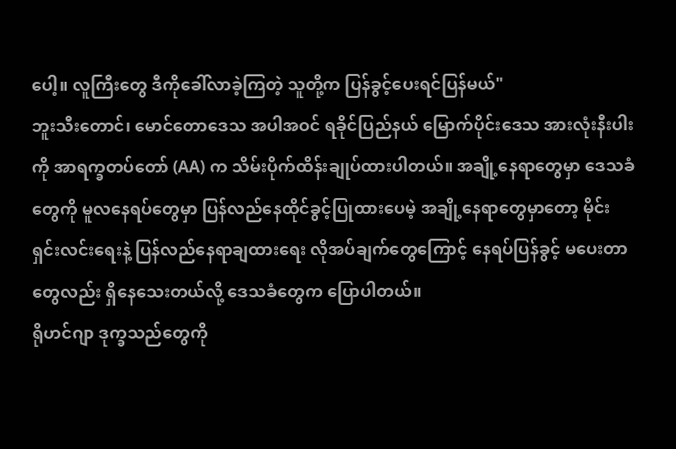ပေါ့။ လူကြီးတွေ ဒီကိုခေါ်လာခဲ့ကြတဲ့ သူတို့က ပြန်ခွင့်ပေးရင်ပြန်မယ်"
ဘူးသီးတောင်၊ မောင်တောဒေသ အပါအဝင် ရခိုင်ပြည်နယ် မြောက်ပိုင်းဒေသ အားလုံးနီးပါးကို အာရက္ခတပ်တော် (AA) က သိမ်းပိုက်ထိန်းချုပ်ထားပါတယ်။ အချို့နေရာတွေမှာ ဒေသခံတွေကို မူလနေရပ်တွေမှာ ပြန်လည်နေထိုင်ခွင့်ပြုထားပေမဲ့ အချို့နေရာတွေမှာတော့ မိုင်းရှင်းလင်းရေးနဲ့ ပြန်လည်နေရာချထားရေး လိုအပ်ချက်တွေကြောင့် နေရပ်ပြန်ခွင့် မပေးတာတွေလည်း ရှိနေသေးတယ်လို့ ဒေသခံတွေက ပြောပါတယ်။
ရိုဟင်ဂျာ ဒုက္ခသည်တွေကို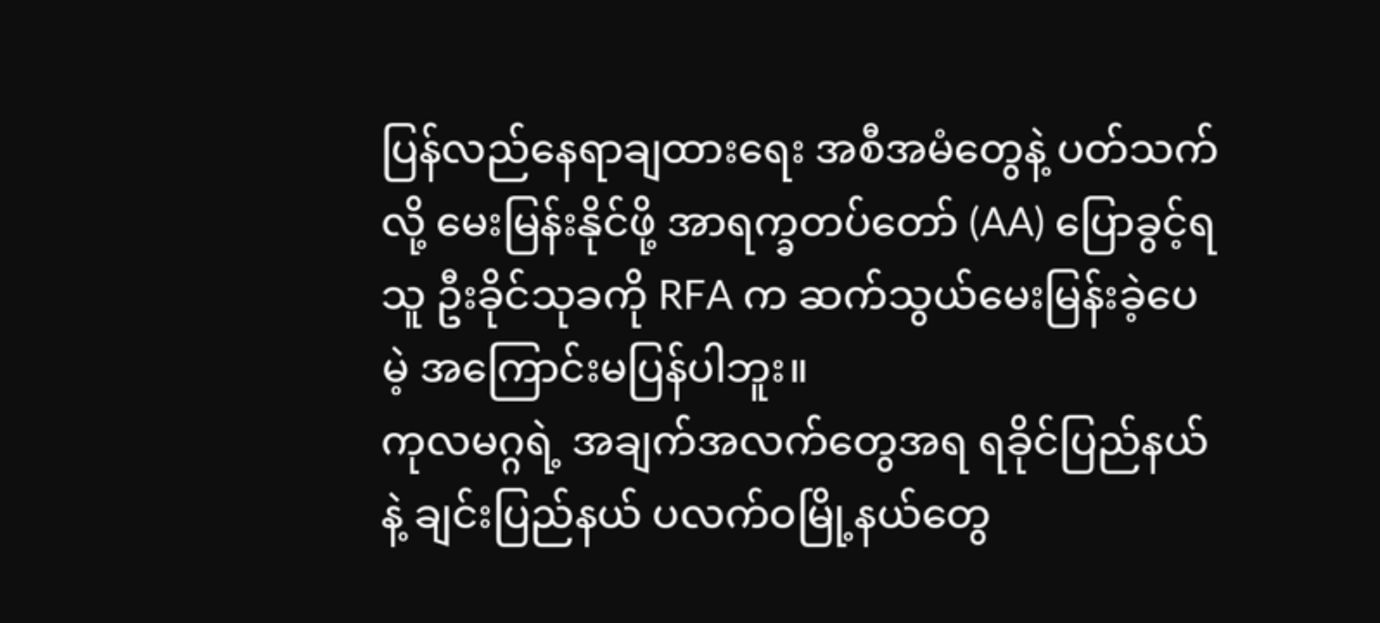ပြန်လည်နေရာချထားရေး အစီအမံတွေနဲ့ ပတ်သက်လို့ မေးမြန်းနိုင်ဖို့ အာရက္ခတပ်တော် (AA) ပြောခွင့်ရသူ ဦးခိုင်သုခကို RFA က ဆက်သွယ်မေးမြန်းခဲ့ပေမဲ့ အကြောင်းမပြန်ပါဘူး။
ကုလမဂ္ဂရဲ့ အချက်အလက်တွေအရ ရခိုင်ပြည်နယ်နဲ့ ချင်းပြည်နယ် ပလက်ဝမြို့နယ်တွေ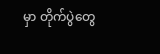မှာ တိုက်ပွဲတွေ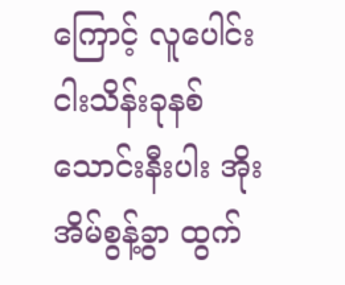ကြောင့် လူပေါင်း ငါးသိန်းခုနစ်သောင်းနီးပါး အိုးအိမ်စွန့်ခွာ ထွက်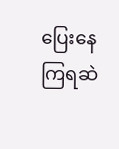ပြေးနေကြရဆဲ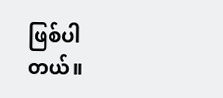ဖြစ်ပါတယ်။